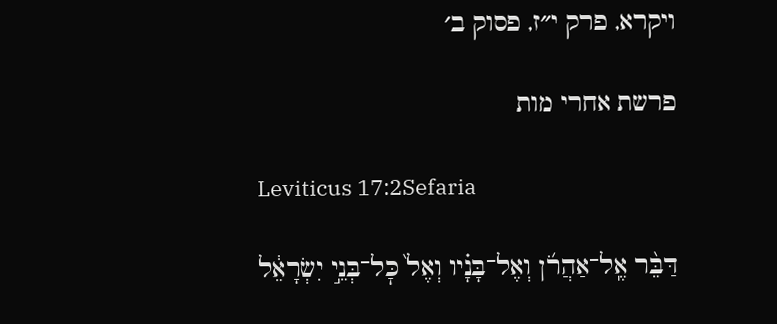ויקרא, פרק י״ז, פסוק ב׳

פרשת אחרי מות

Leviticus 17:2Sefaria

דַּבֵּ֨ר אֶֽל־אַהֲרֹ֜ן וְאֶל־בָּנָ֗יו וְאֶל֙ כׇּל־בְּנֵ֣י יִשְׂרָאֵ֔ל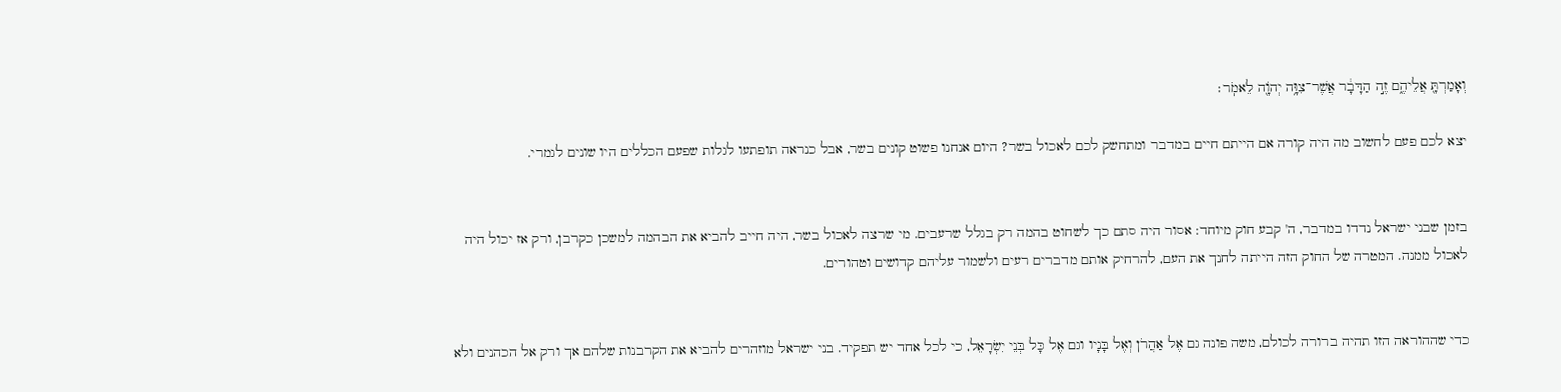וְאָמַרְתָּ֖ אֲלֵיהֶ֑ם זֶ֣ה הַדָּבָ֔ר אֲשֶׁר־צִוָּ֥ה יְהֹוָ֖ה לֵאמֹֽר׃

יצא לכם פעם לחשוב מה היה קורה אם הייתם חיים במדבר ומתחשק לכם לאכול בשר? היום אנחנו פשוט קונים בשר, אבל כנראה תופתעו לגלות שפעם הכללים היו שונים לגמרי.


בזמן שבני ישראל נדדו במדבר, ה' קבע חוק מיוחד: אסור היה סתם כך לשחוט בהמה רק בגלל שרעבים. מי שרצה לאכול בשר, היה חייב להביא את הבהמה למשכן כקרבן, ורק אז יכול היה לאכול ממנה. המטרה של החוק הזה הייתה לחנך את העם, להרחיק אותם מדברים רעים ולשמור עליהם קדושים וטהורים.


כדי שההוראה הזו תהיה ברורה לכולם, משה פונה גם אֶל אַהֲרֹן וְאֶל בָּנָיו וגם אֶל כָּל בְּנֵי יִשְׂרָאֵל, כי לכל אחד יש תפקיד. בני ישראל מוזהרים להביא את הקרבנות שלהם אך ורק אל הכהנים ולא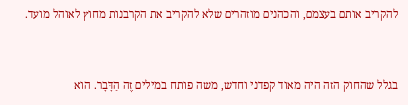להקריב אותם בעצמם, והכהנים מוזהרים שלא להקריב את הקרבנות מחוץ לאוהל מועד.


בגלל שהחוק הזה היה מאוד קפדני וחדש, משה פותח במילים זֶה הַדָּבָר. הוא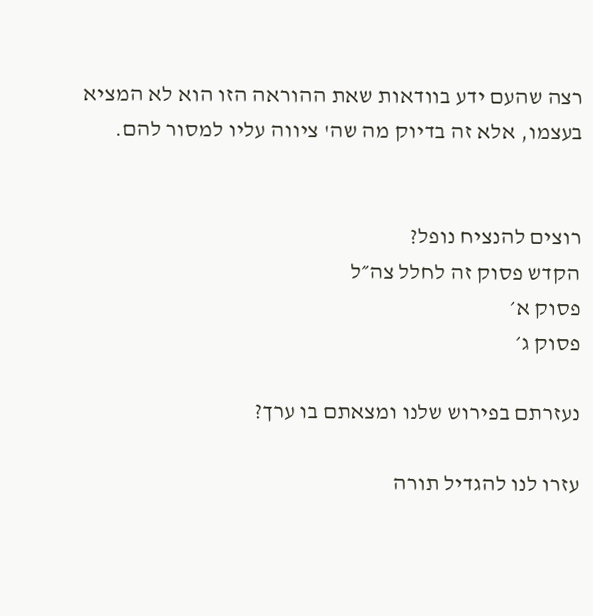רצה שהעם ידע בוודאות שאת ההוראה הזו הוא לא המציא בעצמו, אלא זה בדיוק מה שה' ציווה עליו למסור להם.


רוצים להנציח נופל?
הקדש פסוק זה לחלל צה״ל
פסוק א׳
פסוק ג׳

נעזרתם בפירוש שלנו ומצאתם בו ערך?

עזרו לנו להגדיל תורה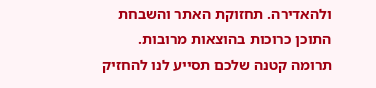ולהאדירה. תחזוקת האתר והשבחת התוכן כרוכות בהוצאות מרובות. תרומה קטנה שלכם תסייע לנו להחזיק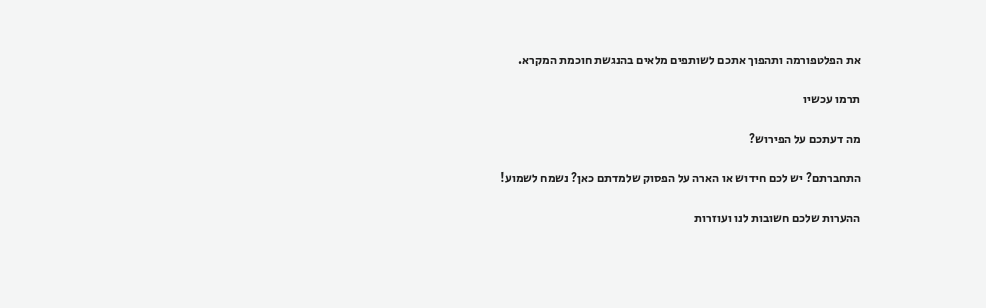את הפלטפורמה ותהפוך אתכם לשותפים מלאים בהנגשת חוכמת המקרא.

תרמו עכשיו

מה דעתכם על הפירוש?

התחברתם? יש לכם חידוש או הארה על הפסוק שלמדתם כאן? נשמח לשמוע!

ההערות שלכם חשובות לנו ועוזרות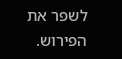לשפר את הפירוש.